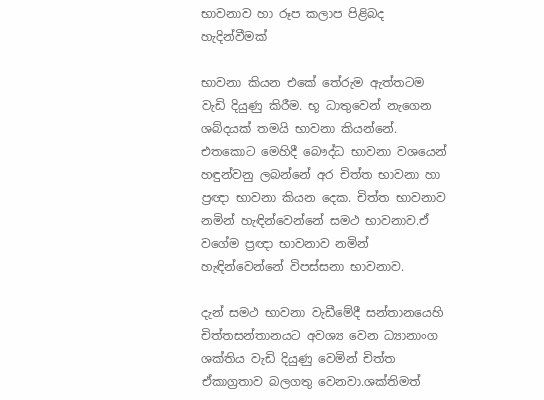භාවනාව හා රූප කලාප පිළිබද හැදින්වීමක්

භාවනා කියන එකේ තේරුම ඇත්තටම වැඩි දියුණු කිරීම. භූ ධාතුවෙන් නැගෙන ශබ්දයක් තමයි භාවනා කියන්නේ. එතකොට මෙහිදී බෞද්ධ භාවනා වශයෙන් හඳුන්වනු ලබන්නේ අර චිත්ත භාවනා හා ප්‍රඥා භාවනා කියන දෙක. චිත්ත භාවනාව නමින් හැඳින්වෙන්නේ සමථ භාවනාව.ඒ වගේම ප්‍රඥා භාවනාව නමින් හැඳින්වෙන්නේ විපස්සනා භාවනාව.

දැන් සමථ භාවනා වැඩීමේදී සන්තානයෙහි චිත්තසන්තානයට අවශ්‍ය වෙන ධ්‍යානාංග ශක්තිය වැඩි දියුණු වෙමින් චිත්ත ඒකාග්‍රතාව බලගතු වෙනවා.ශක්තිමත්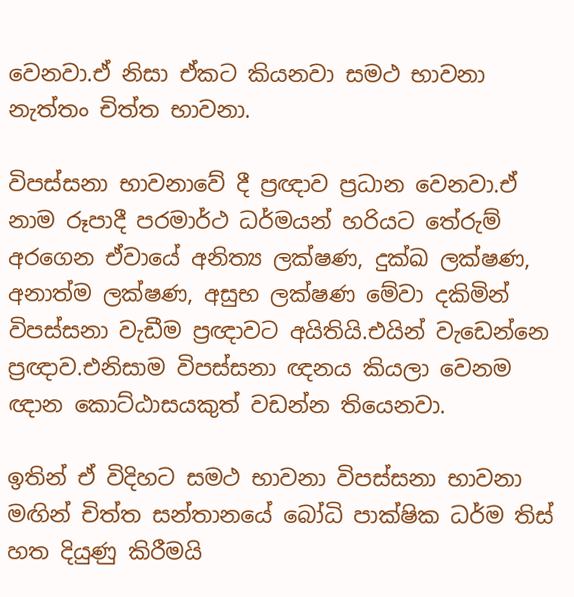වෙනවා.ඒ නිසා ඒකට කියනවා සමථ භාවනා නැත්තං චිත්ත භාවනා.

විපස්සනා භාවනාවේ දී ප්‍රඥාව ප්‍රධාන වෙනවා.ඒ නාම රූපාදී පරමාර්ථ ධර්මයන් හරියට තේරුම් අරගෙන ඒවායේ අනිත්‍ය ලක්ෂණ, දුක්ඛ ලක්ෂණ, අනාත්ම ලක්ෂණ, අසුභ ලක්ෂණ මේවා දකිමින් විපස්සනා වැඩීම ප්‍රඥාවට අයිතියි.එයින් වැඩෙන්නෙ ප්‍රඥාව.එනිසාම විපස්සනා ඥනය කියලා වෙනම ඥාන කොට්ඨාසයකුත් වඩන්න තියෙනවා.

ඉතින් ඒ විදිහට සමථ භාවනා විපස්සනා භාවනා මඟින් චිත්ත සන්තානයේ බෝධි පාක්ෂික ධර්ම තිස් හත දියුණු කිරීමයි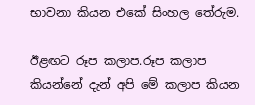භාවනා කියන එකේ සිංහල තේරුම.

ඊළඟට රූප කලාප.රූප කලාප කියන්නේ දැන් අපි මේ කලාප කියන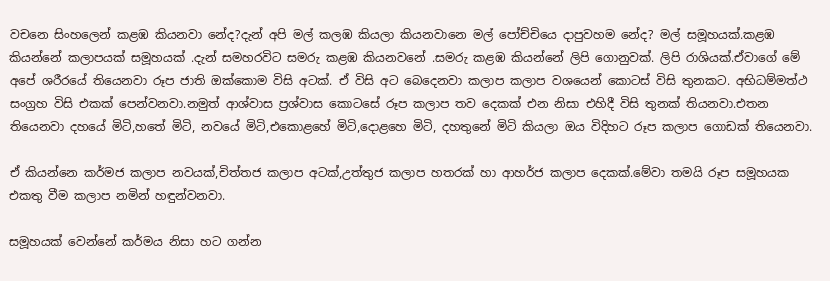වචනෙ සිංහලෙන් කළඹ කියනවා නේද?දැන් අපි මල් කලඹ කියලා කියනවානෙ මල් පෝච්චියෙ දාපුවහම නේද? මල් සමූහයක්.කළඹ කියන්නේ කලාපයක් සමූහයක් .දැන් සමහරවිට සමරු කළඹ කියනවනේ .සමරු කළඹ කියන්නේ ලිපි ගොනුවක්. ලිපි රාශියක්.ඒවාගේ මේ අපේ ශරීරයේ තියෙනවා රූප ජාති ඔක්කොම විසි අටක්. ඒ විසි අට බෙදෙනවා කලාප කලාප වශයෙන් කොටස් විසි තුනකට. අභිධම්මත්ථ සංග්‍රහ විසි එකක් පෙන්වනවා.නමුත් ආශ්වාස ප්‍රශ්වාස කොටසේ රූප කලාප තව දෙකක් එන නිසා එහිදී විසි තුනක් තියනවා.එතන තියෙනවා දහයේ මිටි,හතේ මිටි, නවයේ මිටි,එකොළහේ මිටි,දොළහෙ මිටි, දහතුනේ මිටි කියලා ඔය විදිහට රූප කලාප ගොඩක් තියෙනවා.

ඒ කියන්නෙ කර්මජ කලාප නවයක්,චිත්තජ කලාප අටක්,උත්තුජ කලාප හතරක් හා ආහර්ජ කලාප දෙකක්.මේවා තමයි රූප සමූහයක එකතු වීම කලාප නමින් හඳුන්වනවා.

සමූහයක් වෙන්නේ කර්මය නිසා හට ගන්න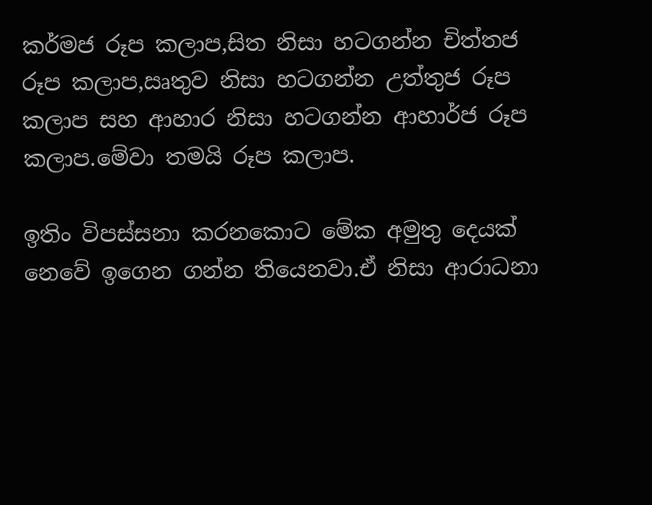කර්මජ රූප කලාප,සිත නිසා හටගන්න චිත්තජ රූප කලාප,ඍතුව නිසා හටගන්න උත්තුජ රූප කලාප සහ ආහාර නිසා හටගන්න ආහාර්ජ රූප කලාප.මේවා තමයි රූප කලාප.

ඉතිං විපස්සනා කරනකොට මේක අමුතු දෙයක් නෙවේ ඉගෙන ගන්න තියෙනවා.ඒ නිසා ආරාධනා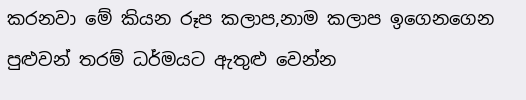කරනවා මේ කියන රූප කලාප,නාම කලාප ඉගෙනගෙන පුළුවන් තරම් ධර්මයට ඇතුළු වෙන්න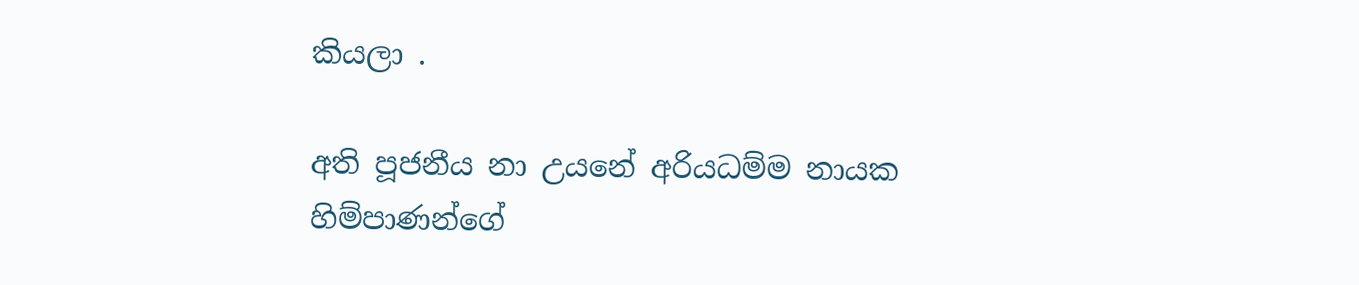කියලා .

අති පූජනීය නා උයනේ අරියධම්ම නායක හිම්පාණන්ගේ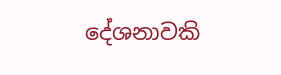දේශනාවකි